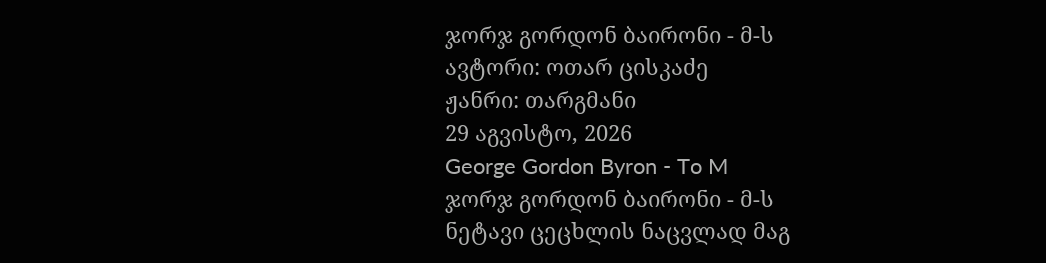ჯორჯ გორდონ ბაირონი - მ-ს
ავტორი: ოთარ ცისკაძე
ჟანრი: თარგმანი
29 აგვისტო, 2026
George Gordon Byron - To M
ჯორჯ გორდონ ბაირონი - მ-ს
ნეტავი ცეცხლის ნაცვლად მაგ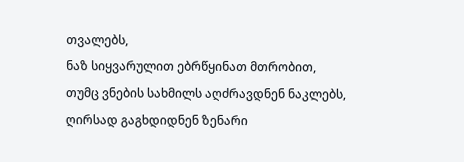თვალებს,
ნაზ სიყვარულით ებრწყინათ მთრობით,
თუმც ვნების სახმილს აღძრავდნენ ნაკლებს,
ღირსად გაგხდიდნენ ზენარი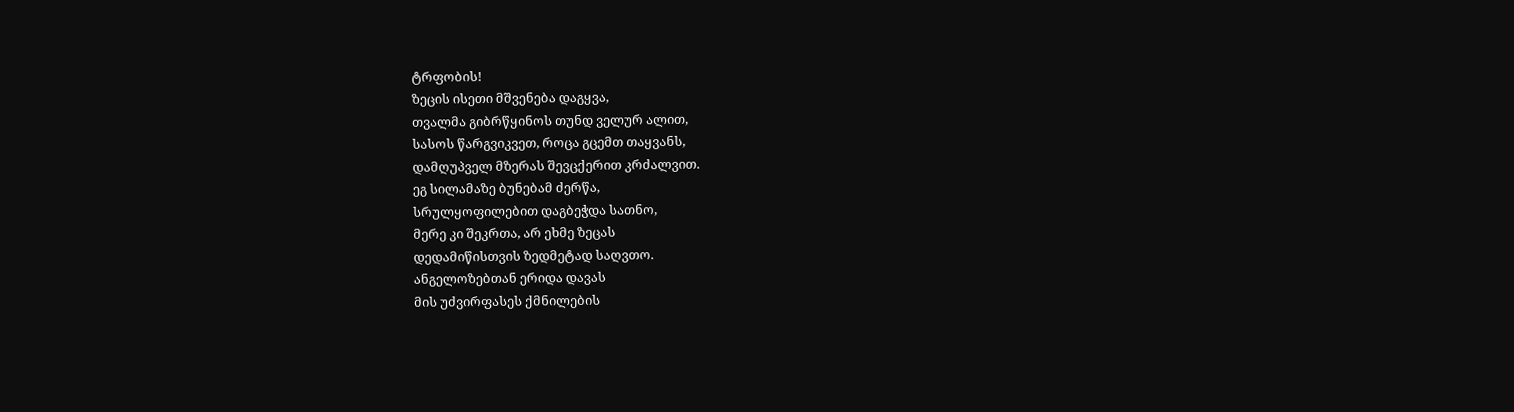ტრფობის!
ზეცის ისეთი მშვენება დაგყვა,
თვალმა გიბრწყინოს თუნდ ველურ ალით,
სასოს წარგვიკვეთ, როცა გცემთ თაყვანს,
დამღუპველ მზერას შევცქერით კრძალვით.
ეგ სილამაზე ბუნებამ ძერწა,
სრულყოფილებით დაგბეჭდა სათნო,
მერე კი შეკრთა, არ ეხმე ზეცას
დედამიწისთვის ზედმეტად საღვთო.
ანგელოზებთან ერიდა დავას
მის უძვირფასეს ქმნილების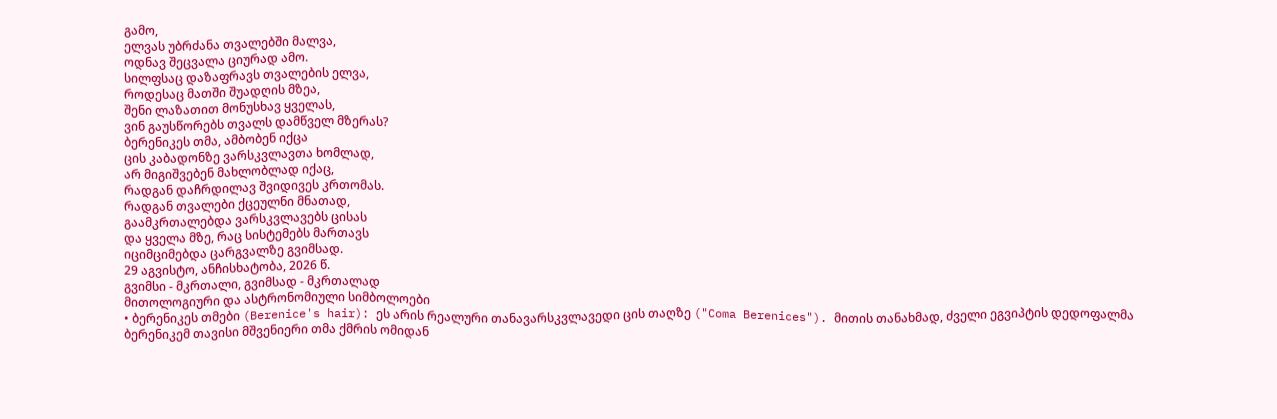გამო,
ელვას უბრძანა თვალებში მალვა,
ოდნავ შეცვალა ციურად ამო.
სილფსაც დაზაფრავს თვალების ელვა,
როდესაც მათში შუადღის მზეა,
შენი ლაზათით მონუსხავ ყველას,
ვინ გაუსწორებს თვალს დამწველ მზერას?
ბერენიკეს თმა, ამბობენ იქცა
ცის კაბადონზე ვარსკვლავთა ხომლად,
არ მიგიშვებენ მახლობლად იქაც,
რადგან დაჩრდილავ შვიდივეს კრთომას.
რადგან თვალები ქცეულნი მნათად,
გაამკრთალებდა ვარსკვლავებს ცისას
და ყველა მზე, რაც სისტემებს მართავს
იციმციმებდა ცარგვალზე გვიმსად.
29 აგვისტო, ანჩისხატობა, 2026 წ.
გვიმსი - მკრთალი, გვიმსად - მკრთალად
მითოლოგიური და ასტრონომიული სიმბოლოები
• ბერენიკეს თმები (Berenice's hair): ეს არის რეალური თანავარსკვლავედი ცის თაღზე ("Coma Berenices"). მითის თანახმად, ძველი ეგვიპტის დედოფალმა ბერენიკემ თავისი მშვენიერი თმა ქმრის ომიდან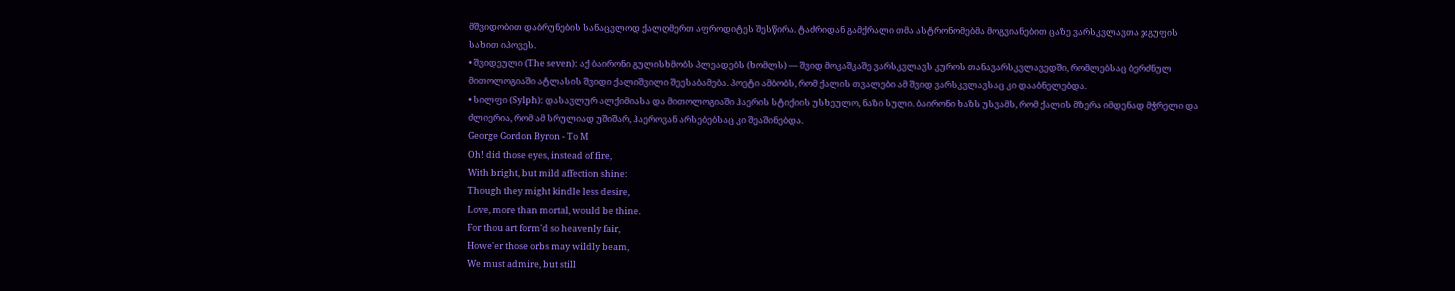მშვიდობით დაბრუნების სანაცვლოდ ქალღმერთ აფროდიტეს შესწირა. ტაძრიდან გამქრალი თმა ასტრონომებმა მოგვიანებით ცაზე ვარსკვლავთა ჯგუფის სახით იპოვეს.
• შვიდეული (The seven): აქ ბაირონი გულისხმობს პლეადებს (ხომლს) — შვიდ მოკაშკაშე ვარსკვლავს კუროს თანავარსკვლავედში, რომლებსაც ბერძნულ მითოლოგიაში ატლასის შვიდი ქალიშვილი შეესაბამება. პოეტი ამბობს, რომ ქალის თვალები ამ შვიდ ვარსკვლავსაც კი დააბნელებდა.
• სილფი (Sylph): დასავლურ ალქიმიასა და მითოლოგიაში ჰაერის სტიქიის უსხეულო, ნაზი სული. ბაირონი ხაზს უსვამს, რომ ქალის მზერა იმდენად მჭრელი და ძლიერია, რომ ამ სრულიად უშიშარ, ჰაეროვან არსებებსაც კი შეაშინებდა.
George Gordon Byron - To M
Oh! did those eyes, instead of fire,
With bright, but mild affection shine:
Though they might kindle less desire,
Love, more than mortal, would be thine.
For thou art form'd so heavenly fair,
Howe'er those orbs may wildly beam,
We must admire, but still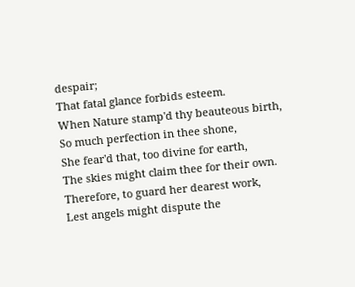despair;
That fatal glance forbids esteem.
When Nature stamp'd thy beauteous birth,
So much perfection in thee shone,
She fear'd that, too divine for earth,
The skies might claim thee for their own.
Therefore, to guard her dearest work,
Lest angels might dispute the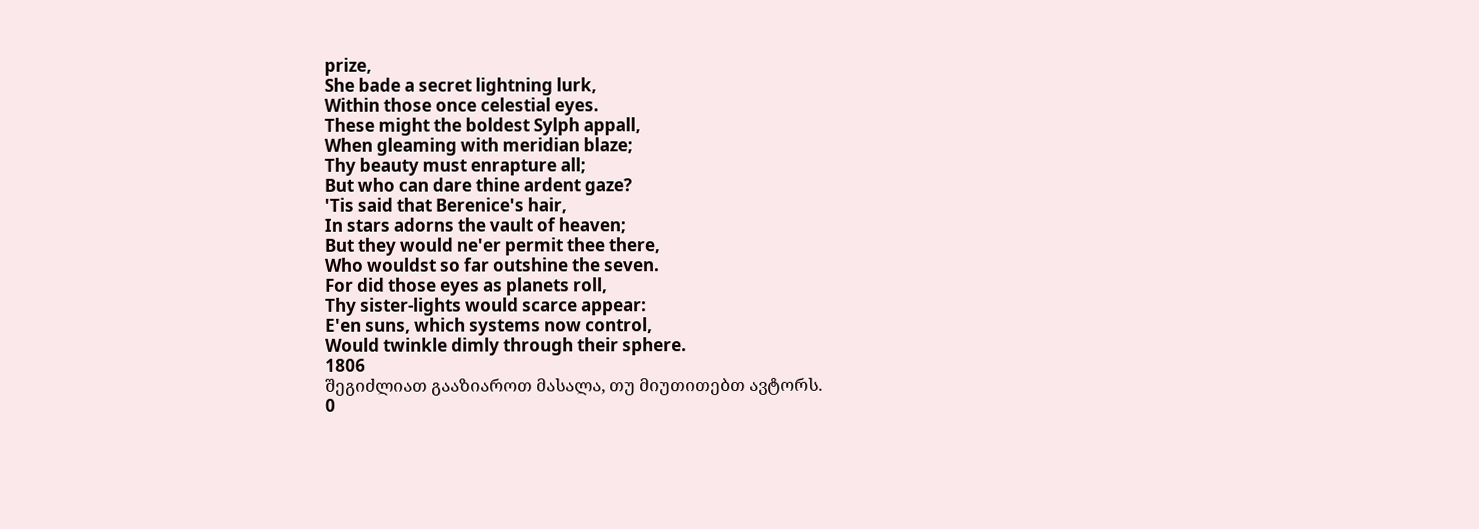prize,
She bade a secret lightning lurk,
Within those once celestial eyes.
These might the boldest Sylph appall,
When gleaming with meridian blaze;
Thy beauty must enrapture all;
But who can dare thine ardent gaze?
'Tis said that Berenice's hair,
In stars adorns the vault of heaven;
But they would ne'er permit thee there,
Who wouldst so far outshine the seven.
For did those eyes as planets roll,
Thy sister-lights would scarce appear:
E'en suns, which systems now control,
Would twinkle dimly through their sphere.
1806
შეგიძლიათ გააზიაროთ მასალა, თუ მიუთითებთ ავტორს.
0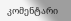კომენტარი